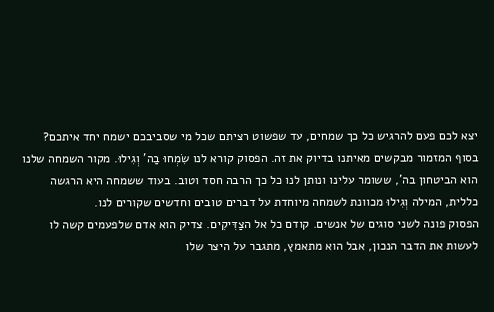יצא לכם פעם להרגיש כל כך שמחים, עד שפשוט רציתם שכל מי שסביבכם ישמח יחד איתכם? בסוף המזמור מבקשים מאיתנו בדיוק את זה. הפסוק קורא לנו שִׂמְחוּ בַה' וְגִילוּ. מקור השמחה שלנו הוא הביטחון בה', ששומר עלינו ונותן לנו כל כך הרבה חסד וטוב. בעוד ששמחה היא הרגשה כללית, המילה וְגִילוּ מכוונת לשמחה מיוחדת על דברים טובים וחדשים שקורים לנו.
הפסוק פונה לשני סוגים של אנשים. קודם כל אל הצַדִּיקִים. צדיק הוא אדם שלפעמים קשה לו לעשות את הדבר הנכון, אבל הוא מתאמץ, מתגבר על היצר שלו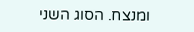ומנצח. הסוג השני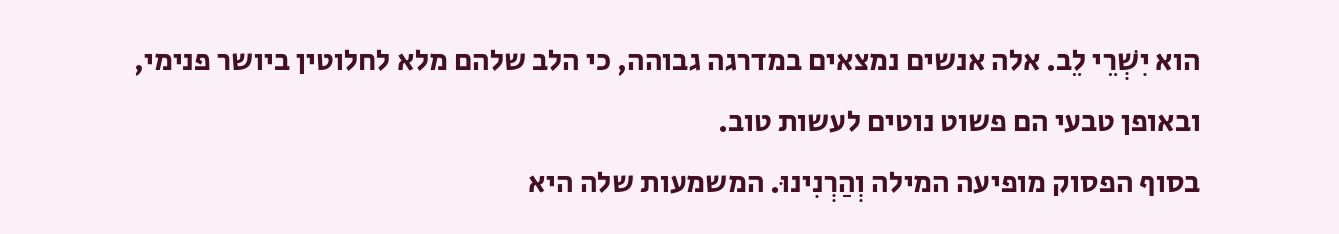הוא יִשְׁרֵי לֵב. אלה אנשים נמצאים במדרגה גבוהה, כי הלב שלהם מלא לחלוטין ביושר פנימי, ובאופן טבעי הם פשוט נוטים לעשות טוב.
בסוף הפסוק מופיעה המילה וְהַרְנִינוּ. המשמעות שלה היא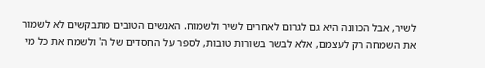לשיר, אבל הכוונה היא גם לגרום לאחרים לשיר ולשמוח. האנשים הטובים מתבקשים לא לשמור את השמחה רק לעצמם, אלא לבשר בשורות טובות, לספר על החסדים של ה' ולשמח את כל מי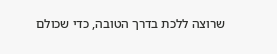שרוצה ללכת בדרך הטובה, כדי שכולם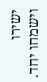ישירו וישמחו יחד.